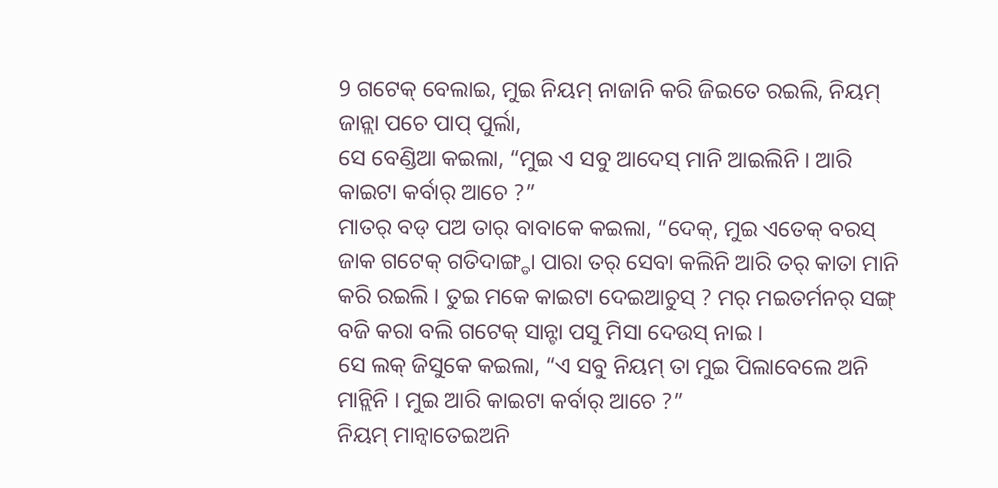9 ଗଟେକ୍ ବେଲାଇ, ମୁଇ ନିୟମ୍ ନାଜାନି କରି ଜିଇତେ ରଇଲି, ନିୟମ୍ ଜାନ୍ଲା ପଚେ ପାପ୍ ପୁର୍ଲା,
ସେ ବେଣ୍ଡିଆ କଇଲା, “ମୁଇ ଏ ସବୁ ଆଦେସ୍ ମାନି ଆଇଲିନି । ଆରି କାଇଟା କର୍ବାର୍ ଆଚେ ?”
ମାତର୍ ବଡ୍ ପଅ ତାର୍ ବାବାକେ କଇଲା, “ଦେକ୍, ମୁଇ ଏତେକ୍ ବରସ୍ ଜାକ ଗଟେକ୍ ଗତିଦାଙ୍ଗ୍ଡା ପାରା ତର୍ ସେବା କଲିନି ଆରି ତର୍ କାତା ମାନି କରି ରଇଲି । ତୁଇ ମକେ କାଇଟା ଦେଇଆଚୁସ୍ ? ମର୍ ମଇତର୍ମନର୍ ସଙ୍ଗ୍ ବଜି କରା ବଲି ଗଟେକ୍ ସାନ୍ଟା ପସୁ ମିସା ଦେଉସ୍ ନାଇ ।
ସେ ଲକ୍ ଜିସୁକେ କଇଲା, “ଏ ସବୁ ନିୟମ୍ ତା ମୁଇ ପିଲାବେଲେ ଅନି ମାନ୍ଲିନି । ମୁଇ ଆରି କାଇଟା କର୍ବାର୍ ଆଚେ ?”
ନିୟମ୍ ମାନ୍ବାତେଇଅନି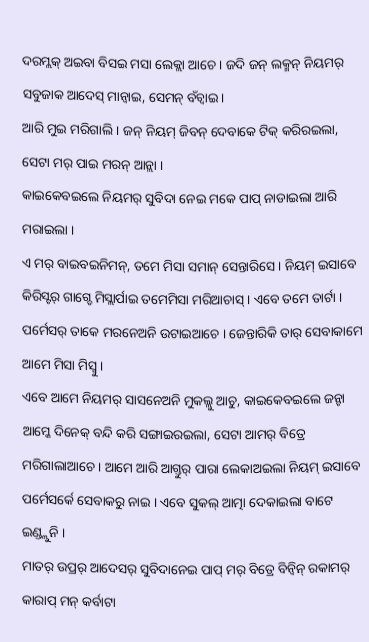ଦରମ୍ଲକ୍ ଅଇବା ବିସଇ ମସା ଲେକ୍ଲା ଆଚେ । ଜଦି ଜନ୍ ଲକ୍ମନ୍ ନିୟମର୍ ସବୁଜାକ ଆଦେସ୍ ମାନ୍ବାଇ, ସେମନ୍ ବଁଚ୍ବାଇ ।
ଆରି ମୁଇ ମରିଗାଲି । ଜନ୍ ନିୟମ୍ ଜିବନ୍ ଦେବାକେ ଟିକ୍ କରିରଇଲା, ସେଟା ମର୍ ପାଇ ମରନ୍ ଆନ୍ଲା ।
କାଇକେବଇଲେ ନିୟମର୍ ସୁବିଦା ନେଇ ମକେ ପାପ୍ ନାଡାଇଲା ଆରି ମରାଇଲା ।
ଏ ମର୍ ବାଇବଇନିମନ୍, ତମେ ମିସା ସମାନ୍ ସେନ୍ତାରିସେ । ନିୟମ୍ ଇସାବେ କିରିସ୍ଟର୍ ଗାଗ୍ଡେ ମିସ୍ଲାର୍ପାଇ ତମେମିସା ମରିଆଚାସ୍ । ଏବେ ତମେ ତାର୍ଟା । ପର୍ମେସର୍ ତାକେ ମରନେଅନି ଉଟାଇଆଚେ । ଜେନ୍ତାରିକି ତାର୍ ସେବାକାମେ ଆମେ ମିସା ମିସ୍ବୁ ।
ଏବେ ଆମେ ନିୟମର୍ ସାସନେଅନି ମୁକଲ୍ଲୁ ଆଚୁ, କାଇକେବଇଲେ ଜନ୍ଟା ଆମ୍କେ ଦିନେକ୍ ବନ୍ଦି କରି ସଙ୍ଗାଇରଇଲା, ସେଟା ଆମର୍ ବିତ୍ରେ ମରିଗାଲାଆଚେ । ଆମେ ଆରି ଆଗ୍ତୁର୍ ପାରା ଲେକାଅଇଲା ନିୟମ୍ ଇସାବେ ପର୍ମେସର୍କେ ସେବାକରୁ ନାଇ । ଏବେ ସୁକଲ୍ ଆତ୍ମା ଦେକାଇଲା ବାଟେ ଇଣ୍ଡ୍ଲୁନି ।
ମାତର୍ ଉପ୍ରର୍ ଆଦେସର୍ ସୁବିଦାନେଇ ପାପ୍ ମର୍ ବିତ୍ରେ ବିନ୍ବିନ୍ ରକାମର୍ କାରାପ୍ ମନ୍ କର୍ବାଟା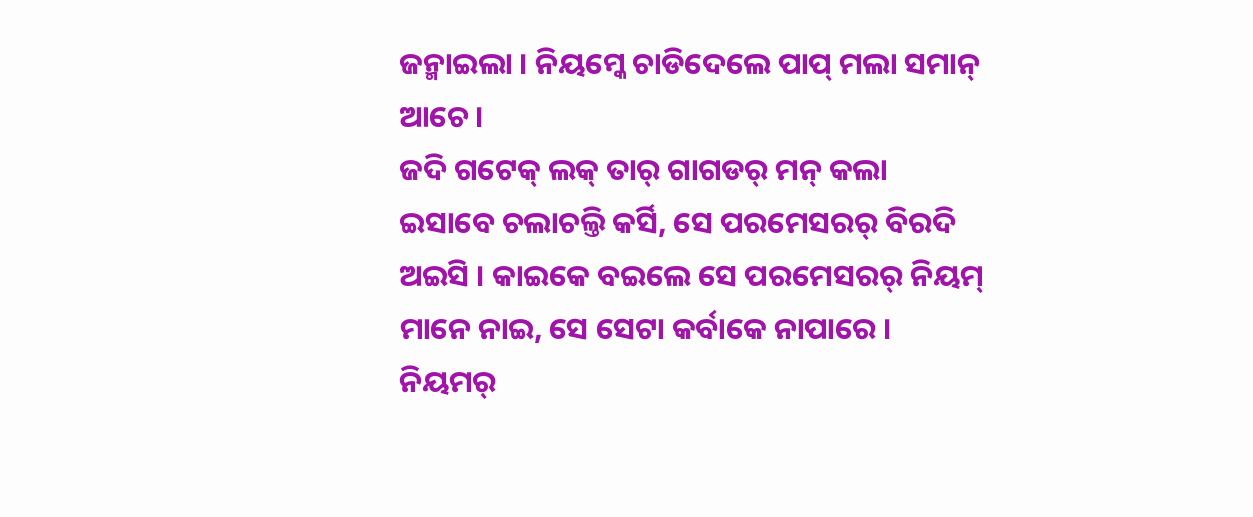ଜନ୍ମାଇଲା । ନିୟମ୍କେ ଚାଡିଦେଲେ ପାପ୍ ମଲା ସମାନ୍ ଆଚେ ।
ଜଦି ଗଟେକ୍ ଲକ୍ ତାର୍ ଗାଗଡର୍ ମନ୍ କଲା ଇସାବେ ଚଲାଚଲ୍ତି କର୍ସି, ସେ ପରମେସରର୍ ବିରଦି ଅଇସି । କାଇକେ ବଇଲେ ସେ ପରମେସରର୍ ନିୟମ୍ ମାନେ ନାଇ, ସେ ସେଟା କର୍ବାକେ ନାପାରେ ।
ନିୟମର୍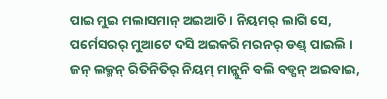ପାଇ ମୁଇ ମଲାସମାନ୍ ଅଇଆଚି । ନିୟମର୍ ଲାଗି ସେ, ପର୍ମେସରର୍ ମୁଆଟେ ଦସି ଅଇକରି ମରନର୍ ଡଣ୍ଡ୍ ପାଇଲି ।
ଜନ୍ ଲକ୍ମନ୍ ରିତିନିତିର୍ ନିୟମ୍ ମାନ୍ଲୁନି ବଲି ବଡ୍ପନ୍ ଅଇବାଇ,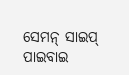ସେମନ୍ ସାଇପ୍ ପାଇବାଇ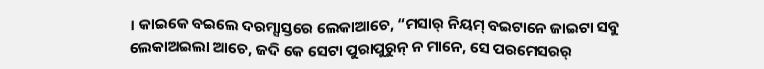। କାଇକେ ବଇଲେ ଦରମ୍ସାସ୍ତରେ ଲେକାଆଚେ, “ମସାର୍ ନିୟମ୍ ବଇଟାନେ ଜାଇଟା ସବୁ ଲେକାଅଇଲା ଆଚେ, ଜଦି କେ ସେଟା ପୁରାପୁରୁନ୍ ନ ମାନେ, ସେ ପରମେସରର୍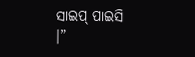ସାଇପ୍ ପାଇସି ।”